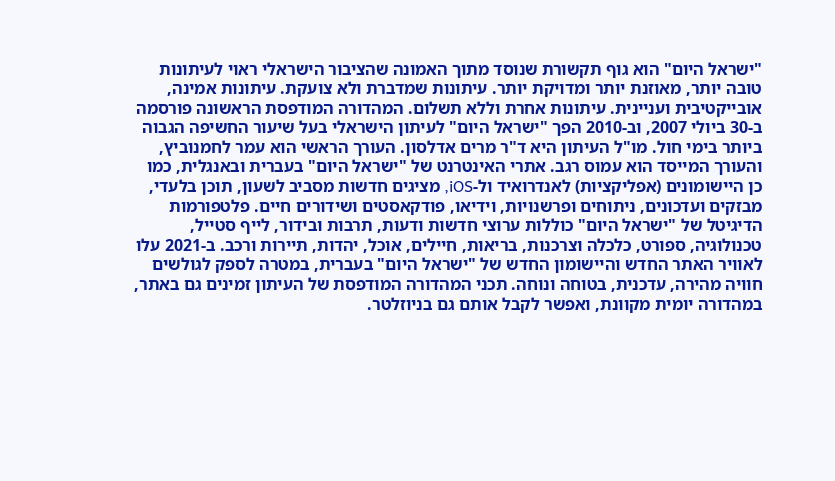"ישראל היום" הוא גוף תקשורת שנוסד מתוך האמונה שהציבור הישראלי ראוי לעיתונות טובה יותר, מאוזנת יותר ומדויקת יותר. עיתונות שמדברת ולא צועקת. עיתונות אמינה, אובייקטיבית ועניינית. עיתונות אחרת וללא תשלום. המהדורה המודפסת הראשונה פורסמה ב-30 ביולי 2007, וב-2010 הפך "ישראל היום" לעיתון הישראלי בעל שיעור החשיפה הגבוה ביותר בימי חול. מו"ל העיתון היא ד"ר מרים אדלסון. העורך הראשי הוא עמר לחמנוביץ, והעורך המייסד הוא עמוס רגב. אתרי האינטרנט של "ישראל היום" בעברית ובאנגלית, כמו כן היישומונים (אפליקציות) לאנדרואיד ול-iOS, מציגים חדשות מסביב לשעון, תוכן בלעדי, מבזקים ועדכונים, ניתוחים ופרשנויות, וידיאו, פודקאסטים ושידורים חיים. פלטפורמות הדיגיטל של "ישראל היום" כוללות ערוצי חדשות ודעות, תרבות ובידור, לייף סטייל, טכנולוגיה, ספורט, כלכלה וצרכנות, בריאות, חיילים, אוכל, יהדות, תיירות ורכב. ב-2021 עלו לאוויר האתר החדש והיישומון החדש של "ישראל היום" בעברית, במטרה לספק לגולשים חוויה מהירה, עדכנית, בטוחה ונוחה. תכני המהדורה המודפסת של העיתון זמינים גם באתר, במהדורה יומית מקוונת, ואפשר לקבל אותם גם בניוזלטר.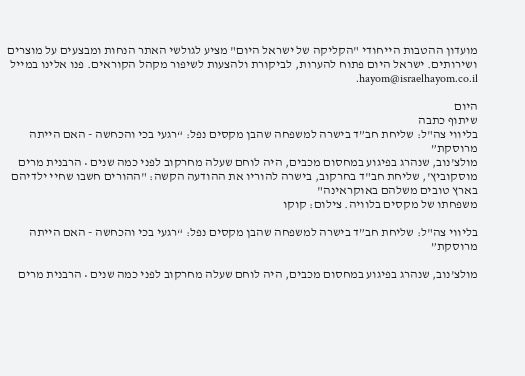מועדון ההטבות הייחודי "הקליקה של ישראל היום" מציע לגולשי האתר הנחות ומבצעים על מוצרים ושירותים. ישראל היום פתוח להערות, לביקורת ולהצעות לשיפור מקהל הקוראים. פנו אלינו במייל hayom@israelhayom.co.il.

היום
שיתוף כתבה
בליווי צה"ל: שליחת חב”ד בישרה למשפחה שהבן מקסים נפל: “רגעי בכי והכחשה - האם הייתה מרוסקת”
מולצ'נוב, שנהרג בפיגוע במחסום מכבים, היה לוחם שעלה מחרקוב לפני כמה שנים • הרבנית מרים מוסקוביץ', שליחת חב"ד בחרקוב, בישרה להוריו את ההודעה הקשה: "ההורים חשבו שחיי ילדיהם בארץ טובים משלהם באוקראינה"
משפחתו של מקסים בלוויה. צילום: קוקו

בליווי צה"ל: שליחת חב”ד בישרה למשפחה שהבן מקסים נפל: “רגעי בכי והכחשה - האם הייתה מרוסקת”

מולצ'נוב, שנהרג בפיגוע במחסום מכבים, היה לוחם שעלה מחרקוב לפני כמה שנים • הרבנית מרים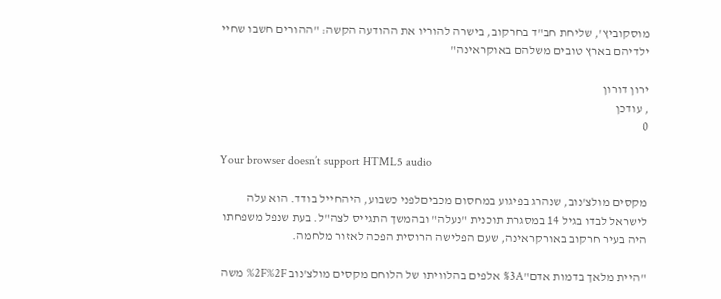מוסקוביץ', שליחת חב"ד בחרקוב, בישרה להוריו את ההודעה הקשה: "ההורים חשבו שחיי ילדיהם בארץ טובים משלהם באוקראינה"

ירון דורון
, עודכן
0

Your browser doesn’t support HTML5 audio

מקסים מולצ'נוב, שנהרג בפיגוע במחסום מכביםלפני כשבוע, היהחייל בודד. הוא עלה לישראל לבדו בגיל 14 במסגרת תוכנית "נעלה" ובהמשך התגייס לצה"ל. בעת שנפל משפחתו היה בעיר חרקוב באורקראינה, שעם הפלישה הרוסית הפכה לאזור מלחמה.

"היית מלאך בדמות אדם"%3A אלפים בהלוויתו של הלוחם מקסים מולצ'נוב %2F%2F משה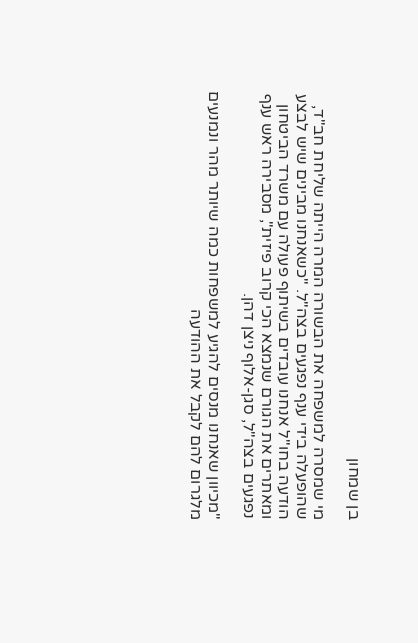בן שמחון

מי שמסרה למשפחה את הבשורה המרה הייתה שליחת חב"ד, שהופעלה בידי ענף נפגעים בצה"ל. "כשאנחנו מבינים שיש לבצע הודעה בחו"ל אנחנו עובדים בשיתוף פעולה עם משרד הביטחון ומאתרים את הגורם שנמצא הכי קרוב פיזית", מסבירה ראש ענף נפגעים בצה"ל, סגן-אלוף ניצן דהן.

"מכיוון שאנחנו מנסים להגיע למשפחות כמה שיותר מהר ונמנעים מלגרום להם לקבל את ההודעה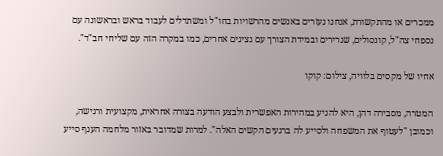ממכרים או מהתקשורת, אנחנו נעזרים באנשים מהרשויות בחו"ל ומשתדלים לעבוד בראש ובראשונה עם נספחי צה"ל, קונסולים, שגרירים ובמידת הצורך עם נציגים אחרים, כמו במקרה הזה עם שליחי חב"ד".

אחיו של מקסים בלוויה, צילום: קוקו

המטרה, מסבירה דהן, היא להגיע במהירות האפשרית ולבצע הודעה בצורה אחראית, מקצועית ורגישה, וכמובן "לעטוף את המשפחה ולסייע לה ברגעים הקשים האלה". למרות שמדובר באזור מלחמה הענף סייע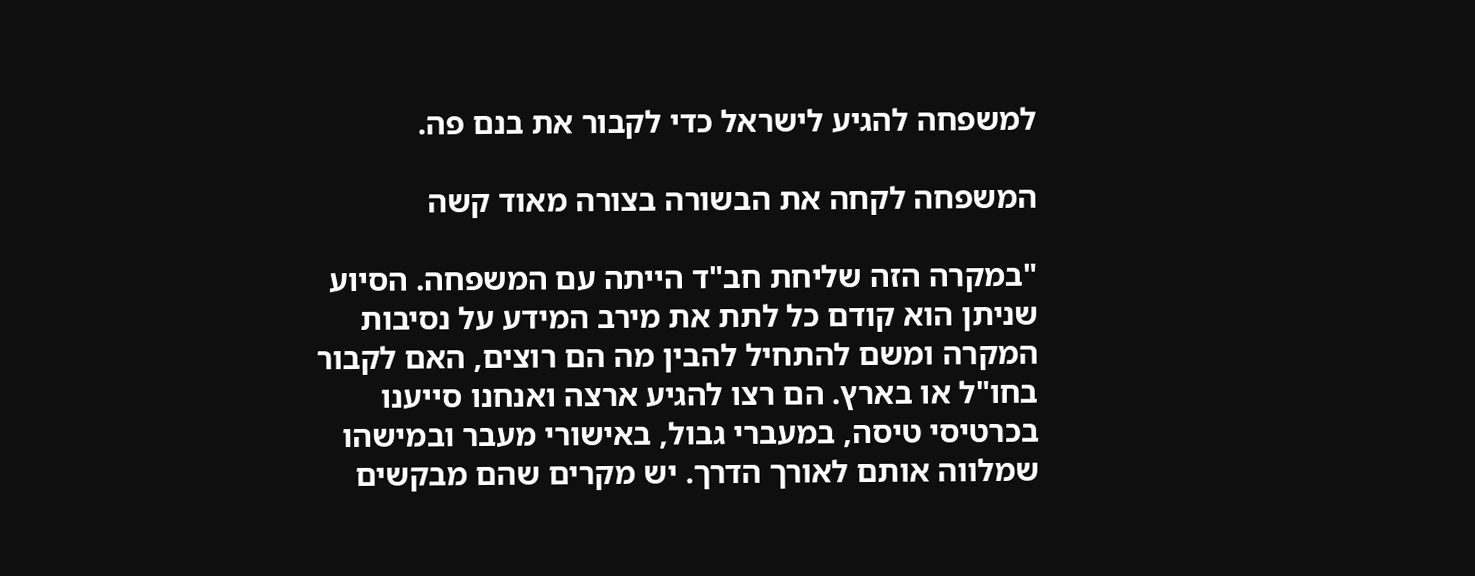למשפחה להגיע לישראל כדי לקבור את בנם פה.

המשפחה לקחה את הבשורה בצורה מאוד קשה

"במקרה הזה שליחת חב"ד הייתה עם המשפחה. הסיוע שניתן הוא קודם כל לתת את מירב המידע על נסיבות המקרה ומשם להתחיל להבין מה הם רוצים, האם לקבור בחו"ל או בארץ. הם רצו להגיע ארצה ואנחנו סייענו בכרטיסי טיסה, במעברי גבול, באישורי מעבר ובמישהו שמלווה אותם לאורך הדרך. יש מקרים שהם מבקשים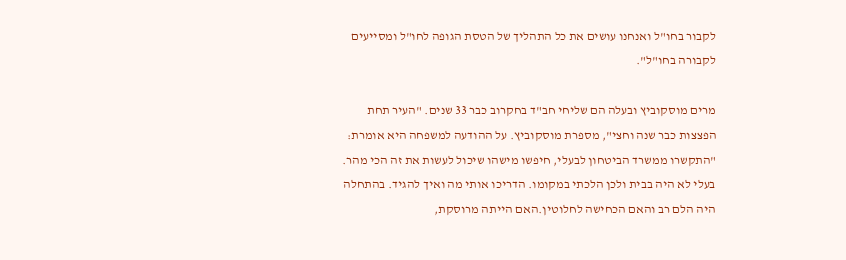לקבור בחו"ל ואנחנו עושים את כל התהליך של הטסת הגופה לחו"ל ומסייעים לקבורה בחו"ל".

מרים מוסקוביץ ובעלה הם שליחי חב"ד בחקרוב כבר 33 שנים. "העיר תחת הפצצות כבר שנה וחצי", מספרת מוסקוביץ. על ההודעה למשפחה היא אומרת: "התקשרו ממשרד הביטחון לבעלי, חיפשו מישהו שיכול לעשות את זה הכי מהר. בעלי לא היה בבית ולכן הלכתי במקומו. הדריכו אותי מה ואיך להגיד. בהתחלה היה הלם רב והאם הכחישה לחלוטין.האם הייתה מרוסקת,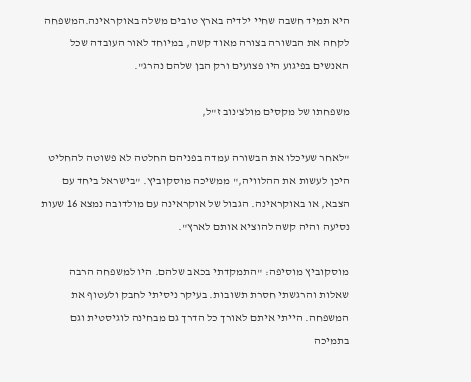היא תמיד חשבה שחיי ילדיה בארץ טובים משלה באוקראינה.המשפחה לקחה את הבשורה בצורה מאוד קשה, במיוחד לאור העובדה שכל האנשים בפיגוע היו פצועים ורק הבן שלהם נהרג".

משפחתו של מקסים מולצ'נוב ז"ל,

"לאחר שעיכלו את הבשורה עמדה בפניהם החלטה לא פשוטה להחליט היכן לעשות את ההלוויה," ממשיכה מוסקוביץ. "בישראל ביחד עם הצבא, או באוקראינה. הגבול של אוקראינה עם מולדובה נמצא 16 שעות נסיעה והיה קשה להוציא אותם לארץ".

מוסקוביץ מוסיפה: "התמקדתי בכאב שלהם. היו למשפחה הרבה שאלות והרגשתי חסרת תשובות. בעיקר ניסיתי לחבק ולעטוף את המשפחה. הייתי איתם לאורך כל הדרך גם מבחינה לוגיסטית וגם בתמיכה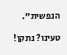הנפשית".

טעינו? נתקן!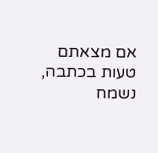אם מצאתם טעות בכתבה, נשמח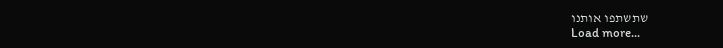שתשתפו אותנו
Load more...